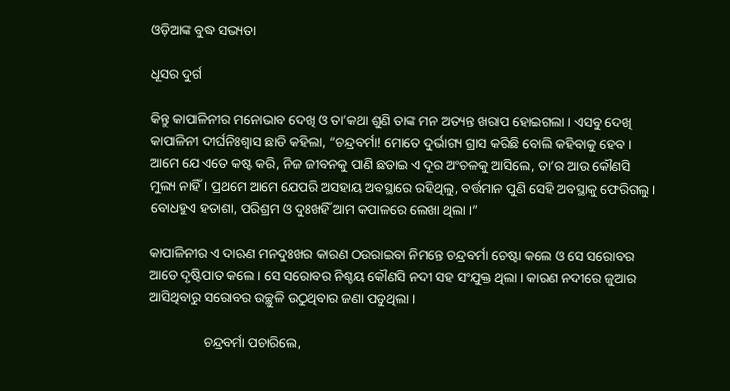ଓଡ଼ିଆଙ୍କ ବୁଦ୍ଧ ସଭ୍ୟତା

ଧୂସର ଦୁର୍ଗ

କିନ୍ତୁ କାପାଳିନୀର ମନୋଭାବ ଦେଖି ଓ ତା’କଥା ଶୁଣି ତାଙ୍କ ମନ ଅତ୍ୟନ୍ତ ଖରାପ ହୋଇଗଲା । ଏସବୁ ଦେଖି କାପାଳିନୀ ଦୀର୍ଘନିଃଶ୍ୱାସ ଛାଡି କହିଲା, “ଚନ୍ଦ୍ରବର୍ମା! ମୋତେ ଦୁର୍ଭାଗ୍ୟ ଗ୍ରାସ କରିଛି ବୋଲି କହିବାକୁ ହେବ । ଆମେ ଯେ ଏତେ କଷ୍ଟ କରି, ନିଜ ଜୀବନକୁ ପାଣି ଛଡାଇ ଏ ଦୂର ଅଂଚଳକୁ ଆସିଲେ, ତା’ର ଆଉ କୌଣସି ମୁଲ୍ୟ ନାହିଁ । ପ୍ରଥମେ ଆମେ ଯେପରି ଅସହାୟ ଅବସ୍ଥାରେ ରହିଥିଲୁ, ବର୍ତ୍ତମାନ ପୁଣି ସେହି ଅବସ୍ଥାକୁ ଫେରିଗଲୁ । ବୋଧହୁଏ ହତାଶା, ପରିଶ୍ରମ ଓ ଦୁଃଖହିଁ ଆମ କପାଳରେ ଲେଖା ଥିଲା ।”

କାପାଳିନୀର ଏ ଦାଋଣ ମନଦୁଃଖର କାରଣ ଠଉରାଇବା ନିମନ୍ତେ ଚନ୍ଦ୍ରବର୍ମା ଚେଷ୍ଟା କଲେ ଓ ସେ ସରୋବର ଆଡେ ଦୃଷ୍ଟିପାତ କଲେ । ସେ ସରୋବର ନିଶ୍ଚୟ କୌଣସି ନଦୀ ସହ ସଂଯୁକ୍ତ ଥିଲା । କାରଣ ନଦୀରେ ଜୁଆର ଆସିଥିବାରୁ ସରୋବର ଉଚ୍ଛୁଳି ଉଠୁଥିବାର ଜଣା ପଡୁଥିଲା ।

                ଚନ୍ଦ୍ରବର୍ମା ପଚାରିଲେ,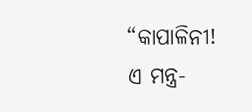“କାପାଳିନୀ! ଏ ମନ୍ତ୍ର-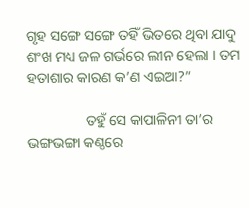ଗୃହ ସଙ୍ଗେ ସଙ୍ଗେ ତହିଁ ଭିତରେ ଥିବା ଯାଦୁ ଶଂଖ ମଧ୍ୟ ଜଳ ଗର୍ଭରେ ଲୀନ ହେଲା । ତମ ହତାଶାର କାରଣ କ’ଣ ଏଇଆ?”

                ତହୁଁ ସେ କାପାଳିନୀ ତା’ର ଭଙ୍ଗଭଙ୍ଗା କଣ୍ଠରେ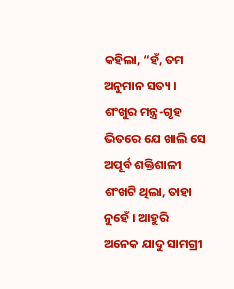କହିଲା, “ହଁ, ତମ ଅନୁମାନ ସତ୍ୟ । ଶଂଖୁର ମନ୍ତ୍ର-ଗୃହ ଭିତରେ ଯେ ଖାଲି ସେ ଅପୂର୍ବ ଶକ୍ତିଶାଳୀ ଶଂଖଟି ଥିଲା, ତାହା ନୁହେଁ । ଆହୁରି ଅନେକ ଯାଦୁ ସାମଗ୍ରୀ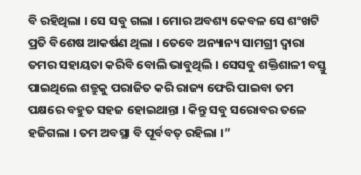ବି ରହିଥିଲା । ସେ ସବୁ ଗଲା । ମୋର ଅବଶ୍ୟ କେବଳ ସେ ଶଂଖଟି ପ୍ରତି ବିଶେଷ ଆକର୍ଷଣ ଥିଲା । ତେବେ ଅନ୍ୟାନ୍ୟ ସାମଗ୍ରୀ ଦ୍ୱାରା ତମର ସହାୟତା କରିବି ବୋଲି ଭାବୁଥିଲି । ସେସବୁ ଶକ୍ତିଶାଳୀ ବସ୍ତୁ ପାଇଥିଲେ ଶତ୍ରୁକୁ ପରାଜିତ କରି ରାଜ୍ୟ ଫେରି ପାଇବା ତମ ପକ୍ଷରେ ବହୁତ ସହଜ ହୋଇଥାନ୍ତା । କିନ୍ତୁ ସବୁ ସରୋବର ତଳେ ହଜିଗଲା । ତମ ଅବସ୍ଥା ବି ପୂର୍ବବତ୍ ରହିଲା ।”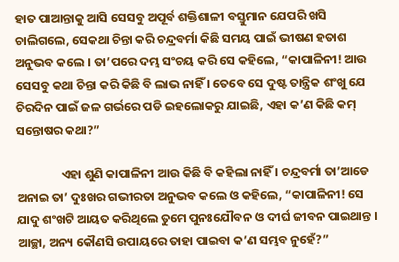ହାତ ପାଆନ୍ତାକୁ ଆସି ସେସବୁ ଅପୂର୍ବ ଶକ୍ତିଶାଳୀ ବସ୍ତୁମାନ ଯେପରି ଖସି ଚାଲିଗଲେ, ସେକଥା ଚିନ୍ତା କରି ଚନ୍ଦ୍ରବର୍ମା କିଛି ସମୟ ପାଇଁ ଭୀଷଣ ହତାଶ ଅନୁଭବ କଲେ । ତା’ପରେ ଦମ୍ଭ ସଂଚୟ କରି ସେ କହିଲେ, “କାପାଳିନୀ! ଆଉ ସେସବୁ କଥା ଚିନ୍ତା କରି କିଛି ବି ଲାଭ ନାହିଁ । ତେବେ ସେ ଦୁଷ୍ଟ ତାନ୍ତ୍ରିକ ଶଂଖୁ ଯେ ଚିରଦିନ ପାଇଁ ଜଳ ଗର୍ଭରେ ପଡି ଇହଲୋକରୁ ଯାଇଛି, ଏହା କ’ଣ କିଛି କମ୍ ସନ୍ତୋଷର କଥା?”

                ଏହା ଶୁଣି କାପାଳିନୀ ଆଉ କିଛି ବି କହିଲା ନାହିଁ । ଚନ୍ଦ୍ରବର୍ମା ତା’ଆଡେ ଅନାଇ ତା’ ଦୁଃଖର ଗଭୀରତା ଅନୁଭବ କଲେ ଓ କହିଲେ, “କାପାଳିନୀ! ସେ ଯାଦୁ ଶଂଖଟି ଆୟତ କରିଥିଲେ ତୁମେ ପୁନଃଯୌବନ ଓ ଦୀର୍ଘ ଜୀବନ ପାଇଥାନ୍ତ । ଆଚ୍ଛା, ଅନ୍ୟ କୌଣସି ଉପାୟରେ ତାହା ପାଇବା କ’ଣ ସମ୍ଭବ ନୁହେଁ?”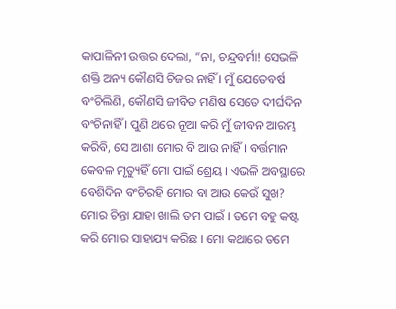କାପାଳିନୀ ଉତ୍ତର ଦେଲା, “ନା, ଚନ୍ଦ୍ରବର୍ମା! ସେଭଳି ଶକ୍ତି ଅନ୍ୟ କୌଣସି ଚିଜର ନାହିଁ । ମୁଁ ଯେତେବର୍ଷ ବଂଚିଲିଣି, କୌଣସି ଜୀବିତ ମଣିଷ ସେତେ ଦୀର୍ଘଦିନ ବଂଚିନାହିଁ । ପୁଣି ଥରେ ନୂଆ କରି ମୁଁ ଜୀବନ ଆରମ୍ଭ କରିବି, ସେ ଆଶା ମୋର ବି ଆଉ ନାହିଁ । ବର୍ତ୍ତମାନ କେବଳ ମୃତ୍ୟୁହିଁ ମୋ ପାଇଁ ଶ୍ରେୟ । ଏଭଳି ଅବସ୍ଥାରେ ବେଶିଦିନ ବଂଚିରହି ମୋର ବା ଆଉ କେଉଁ ସୁଖ? ମୋର ଚିନ୍ତା ଯାହା ଖାଲି ତମ ପାଇଁ । ତମେ ବହୁ କଷ୍ଟ କରି ମୋର ସାହାଯ୍ୟ କରିଛ । ମୋ କଥାରେ ତମେ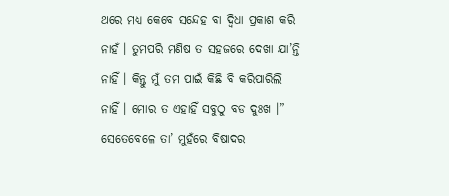ଥରେ ମଧ୍ୟ କେବେ ସନ୍ଦେହ ବା ଦ୍ୱିଧା ପ୍ରକାଶ କରି ନାହଁ । ତୁମପରି ମଣିଷ ତ ସହଜରେ ଦେଖା ଯା’ନ୍ତି ନାହିଁ । କିନ୍ତୁ ମୁଁ ତମ ପାଇଁ କିଛି ବି କରିପାରିଲି ନାହିଁ । ମୋର ତ ଏହାହିଁ ସବୁଠୁ ବଡ ଦୁଃଖ ।” ସେତେବେଳେ ତା’ ମୁହଁରେ ବିଷାଦର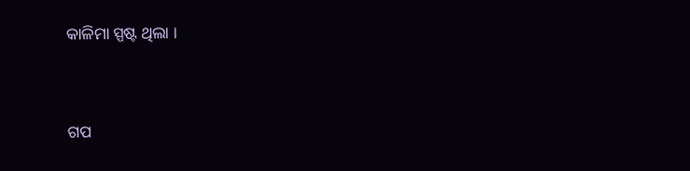କାଳିମା ସ୍ପଷ୍ଟ ଥିଲା ।


ଗପ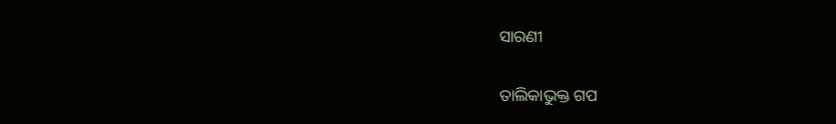ସାରଣୀ

ତାଲିକାଭୁକ୍ତ ଗପ